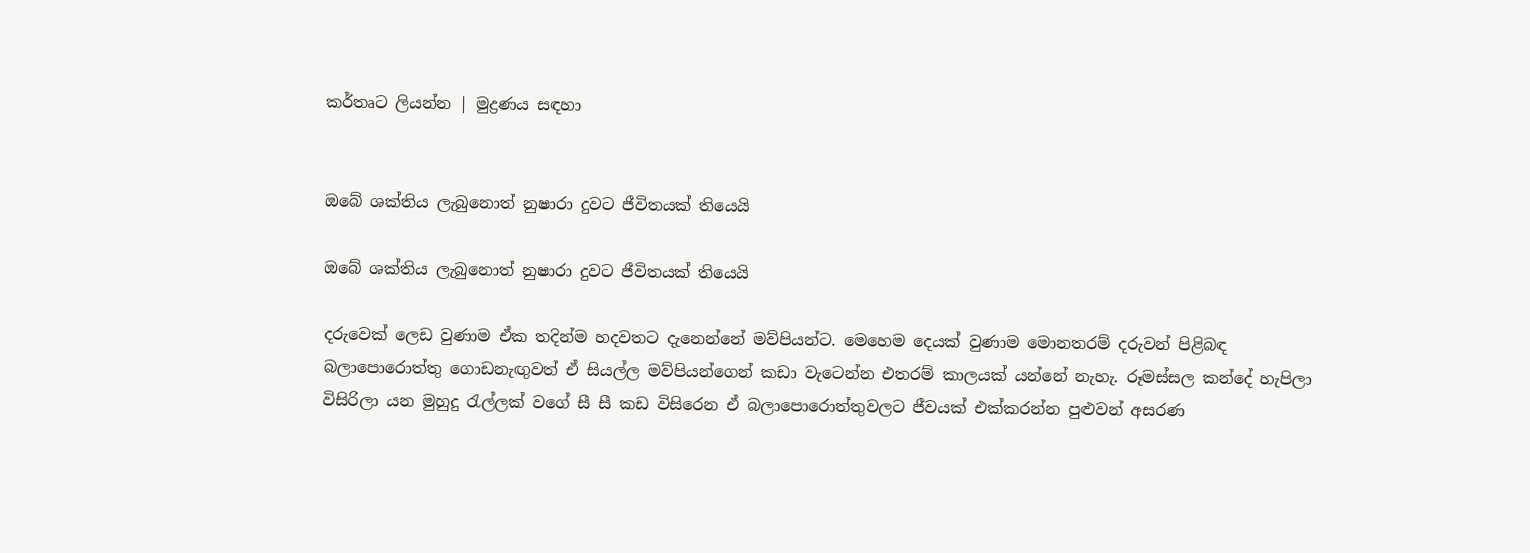කර්තෘට ලියන්න | මුද්‍රණය සඳහා


ඔබේ ශක්තිය ලැබුනොත් නුෂාරා දුවට ජීවිතයක් තියෙයි

ඔබේ ශක්තිය ලැබුනොත් නුෂාරා දුවට ජීවිතයක් තියෙයි

දරුවෙක් ලෙඩ වුණාම ඒක තදින්ම හදවතට දැනෙන්නේ මව්පියන්ට. මෙහෙම දෙයක් වුණාම මොනතරම් දරුවන් පිළිබඳ බලාපොරොත්තු ගොඩනැඟුවත් ඒ සියල්ල මව්පියන්ගෙන් කඩා වැටෙන්න එතරම් කාලයක් යන්නේ නැහැ. රූමස්සල කන්දේ හැපිලා විසිරිලා යන මුහුදු රැල්ලක් වගේ සී සී කඩ විසිරෙන ඒ බලාපොරොත්තුවලට ජීවයක් එක්කරන්න පුළුවන් අසරණ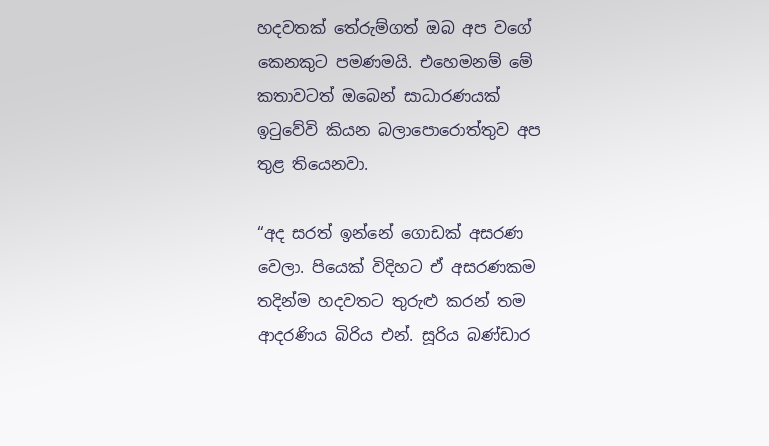හදවතක් තේරුම්ගත් ඔබ අප වගේ කෙනකුට පමණමයි. එහෙමනම් මේ කතාවටත් ඔබෙන් සාධාරණයක් ඉටුවේවි කියන බලාපොරොත්තුව අප තුළ තියෙනවා.

“අද සරත් ඉන්නේ ගොඩක් අසරණ වෙලා. පියෙක් විදිහට ඒ අසරණකම තදින්ම හදවතට තුරුළු කරන් තම ආදරණිය බිරිය එන්. සූරිය බණ්ඩාර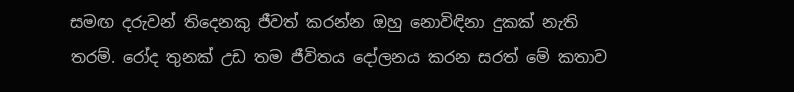සමඟ දරුවන් තිදෙනකු ජීවත් කරන්න ඔහු නොවිඳිනා දුකක් නැති තරම්. රෝද තුනක් උඩ තම ජීවිතය දෝලනය කරන සරත් මේ කතාව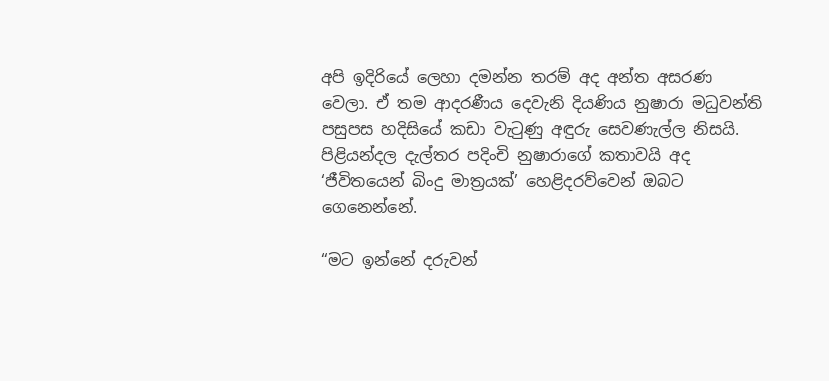අපි ඉදිරියේ ලෙහා දමන්න තරම් අද අන්ත අසරණ වෙලා. ඒ තම ආදරණීය දෙවැනි දියණිය නුෂාරා මධුවන්ති පසුපස හදිසියේ කඩා වැටුණු අඳුරු සෙවණැල්ල නිසයි. පිළියන්දල දැල්තර පදිංචි නුෂාරාගේ කතාවයි අද ‘ජීවිතයෙන් බිංදු මාත්‍රයක්’ හෙළිදරව්වෙන් ඔබට ගෙනෙන්නේ.

“මට ඉන්නේ දරුවන්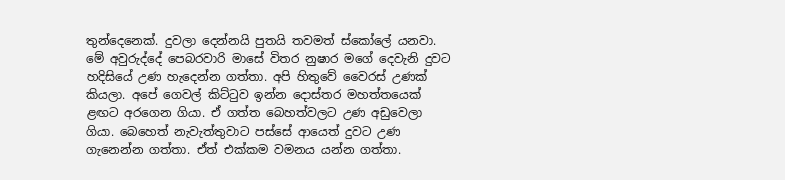තුන්දෙනෙක්. දුවලා දෙන්නයි පුතයි තවමත් ස්කෝලේ යනවා. මේ අවුරුද්දේ පෙබරවාරි මාසේ විතර නුෂාර මගේ දෙවැනි දුවට හදිසියේ උණ හැදෙන්න ගත්තා. අපි හිතුවේ වෛරස් උණක් කියලා. අපේ ගෙවල් කිට්ටුව ඉන්න දොස්තර මහත්තයෙක් ළඟට අරගෙන ගියා. ඒ ගත්ත බෙහත්වලට උණ අඩුවෙලා ගියා. බෙහෙත් නැවැත්තුවාට පස්සේ ආයෙත් දුවට උණ ගැනෙන්න ගත්තා. ඒත් එක්කම වමනය යන්න ගත්තා.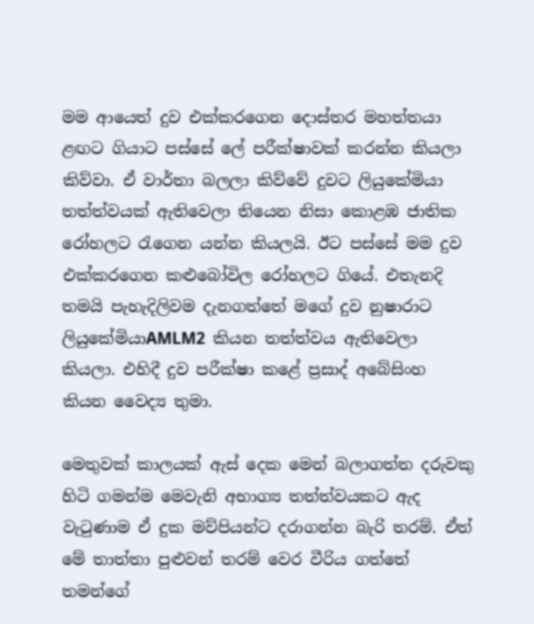මම ආයෙත් දුව එක්කරගෙන දොස්තර මහත්තයා ළඟට ගියාට පස්සේ ලේ පරීක්ෂාවක් කරන්න කියලා කිව්වා. ඒ වාර්තා බලලා කිව්වේ දුවට ලියුකේමියා තත්ත්වයක් ඇතිවෙලා තියෙන නිසා කොළඹ ජාතික රෝහලට රැගෙන යන්න කියලයි. ඊට පස්සේ මම දුව එක්කරගෙන කළුබෝවිල රෝහලට ගියේ. එතැනදි තමයි පැහැදිලිවම දැනගත්තේ මගේ දුව නුෂාරාට ලියුකේමියාAMLM2  කියන තත්ත්වය ඇතිවෙලා කියලා. එහිදී දුව පරීක්ෂා කළේ ප්‍රසාද් අබේසිංහ කියන වෛද්‍ය තුමා.

මෙතුවක් කාලයක් ඇස් දෙක මෙන් බලාගත්ත දරුවකු හිටි ගමන්ම මෙවැනි අභාග්‍ය තත්ත්වයකට ඇද වැටුණාම ඒ දුක මව්පියන්ට දරාගන්න බැරි තරම්. ඒත් මේ තාත්තා පුළුවන් තරම් වෙර වීරිය ගත්තේ තමන්ගේ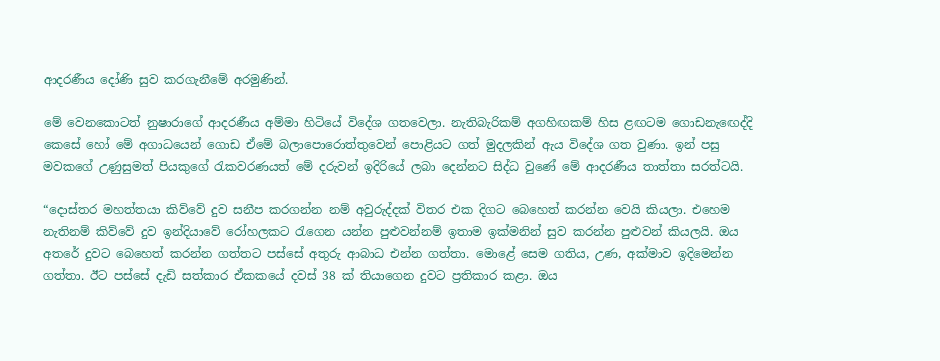ආදරණීය දෝණි සුව කරගැනීමේ අරමුණින්.

මේ වෙනකොටත් නුෂාරාගේ ආදරණීය අම්මා හිටියේ විදේශ ගතවෙලා. නැතිබැරිකම් අගහිඟකම් හිස ළඟටම ගොඩනැඟෙද්දි කෙසේ හෝ මේ අගාධයෙන් ගොඩ ඒමේ බලාපොරොත්තුවෙන් පොළියට ගත් මුදලකින් ඇය විදේශ ගත වුණා. ඉන් පසු මවකගේ උණුසුමත් පියකුගේ රැකවරණයත් මේ දරුවන් ඉදිරියේ ලබා දෙන්නට සිද්ධ වුණේ මේ ආදරණීය තාත්තා සරත්ටයි.

“දොස්තර මහත්තයා කිව්වේ දුව සනීප කරගන්න නම් අවුරුද්දක් විතර එක දිගට බෙහෙත් කරන්න වෙයි කියලා. එහෙම නැතිනම් කිව්වේ දුව ඉන්දියාවේ රෝහලකට රැගෙන යන්න පුළුවන්නම් ඉතාම ඉක්මනින් සුව කරන්න පුළුවන් කියලයි. ඔය අතරේ දුවට බෙහෙත් කරන්න ගත්තට පස්සේ අතුරු ආබාධ එන්න ගත්තා. මොළේ සෙම ගතිය, උණ, අක්මාව ඉදිමෙන්න ගත්තා. ඊට පස්සේ දැඩි සත්කාර ඒකකයේ දවස් 38 ක් තියාගෙන දුවට ප්‍රතිකාර කළා. ඔය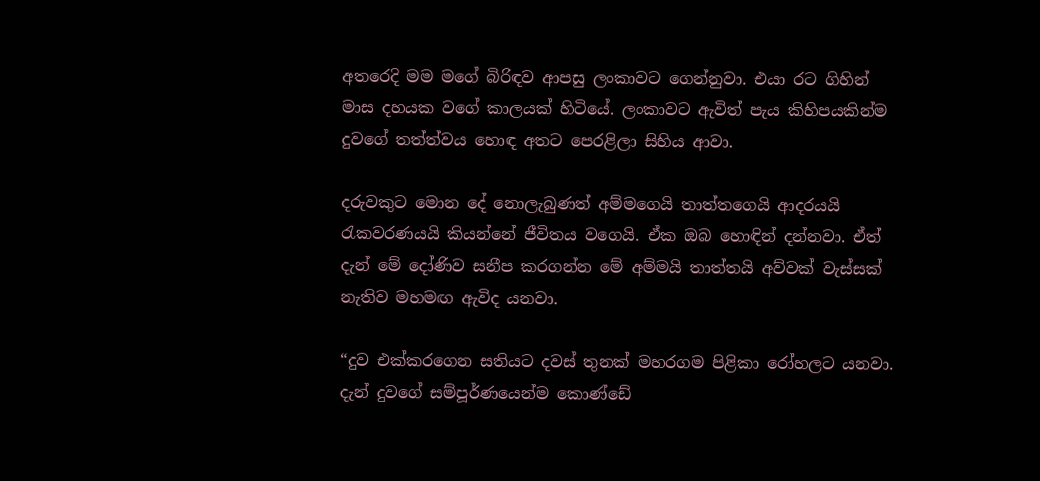අතරෙදි මම මගේ බිරිඳව ආපසු ලංකාවට ගෙන්නුවා. එයා රට ගිහින් මාස දහයක වගේ කාලයක් හිටියේ. ලංකාවට ඇවිත් පැය කිහිපයකින්ම දුවගේ තත්ත්වය හොඳ අතට පෙරළිලා සිහිය ආවා.

දරුවකුට මොන දේ නොලැබුණත් අම්මගෙයි තාත්තගෙයි ආදරයයි රැකවරණයයි කියන්නේ ජීවිතය වගෙයි. ඒක ඔබ හොඳින් දන්නවා. ඒත් දැන් මේ දෝණිව සනීප කරගන්න මේ අම්මයි තාත්තයි අව්වක් වැස්සක් නැතිව මහමඟ ඇවිද යනවා.

“දුව එක්කරගෙන සතියට දවස් තුනක් මහරගම පිළිකා රෝහලට යනවා. දැන් දුවගේ සම්පූර්ණයෙන්ම කොණ්ඩේ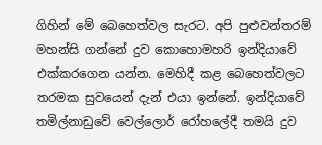ගිහින් මේ බෙහෙත්වල සැරට. අපි පුළුවන්තරම් මහන්සි ගන්නේ දුව කොහොමහරි ඉන්දියාවේ එක්කරගෙන යන්න. මෙහිදී කළ බෙහෙත්වලට තරමක සුවයෙන් දැන් එයා ඉන්නේ. ඉන්දියාවේ තමිල්නාඩුවේ වෙල්ලොර් රෝහලේදී තමයි දුව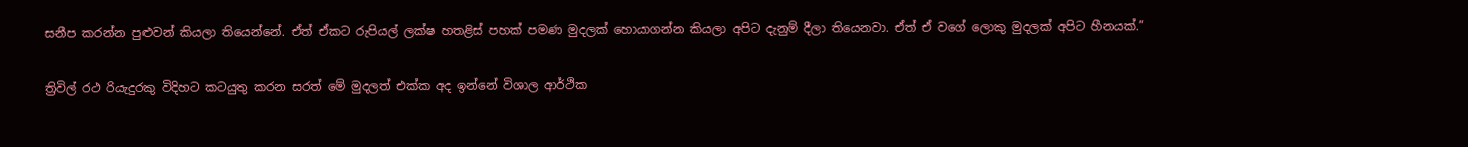සනීප කරන්න පුළුවන් කියලා තියෙන්නේ. ඒත් ඒකට රුපියල් ලක්ෂ හතළිස් පහක් පමණ මුදලක් හොයාගන්න කියලා අපිට දැනුම් දීලා තියෙනවා. ඒත් ඒ වගේ ලොකු මුදලක් අපිට හීනයක්.”

ත්‍රිවිල් රථ රියැදුරකු විදිහට කටයුතු කරන සරත් මේ මුදලත් එක්ක අද ඉන්නේ විශාල ආර්ථික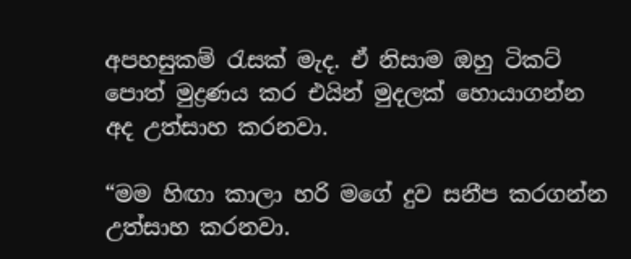අපහසුකම් රැසක් මැද. ඒ නිසාම ඔහු ටිකට් පොත් මුද්‍රණය කර එයින් මුදලක් හොයාගන්න අද උත්සාහ කරනවා.

“මම හිඟා කාලා හරි මගේ දුව සනීප කරගන්න උත්සාහ කරනවා.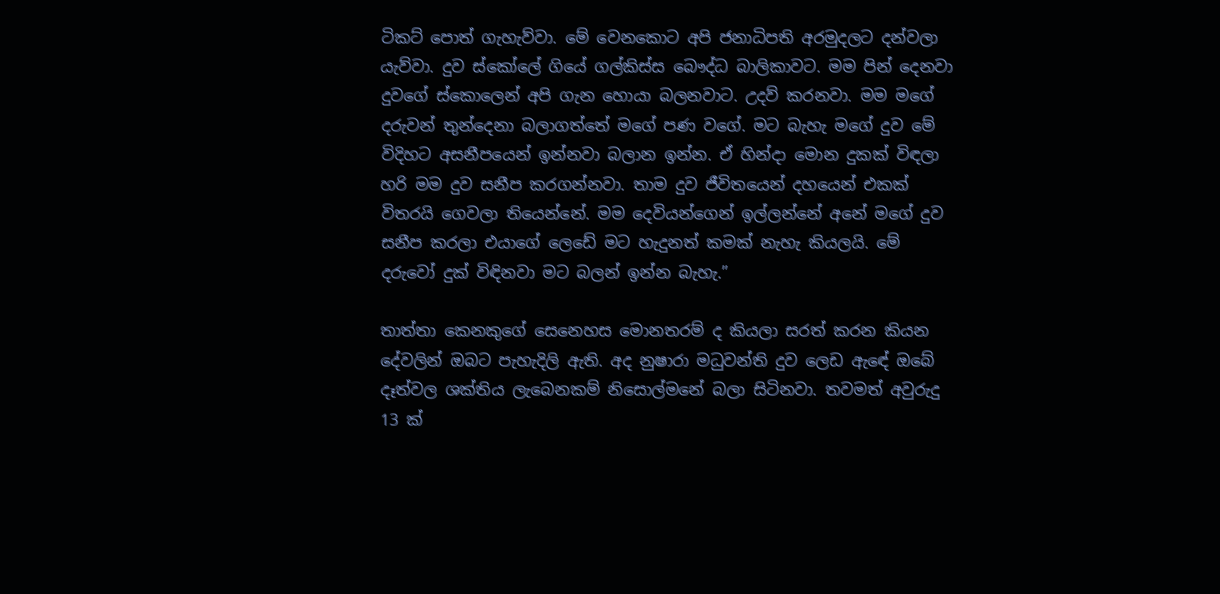ටිකට් පොත් ගැහැව්වා. මේ වෙනකොට අපි ජනාධිපති අරමුදලට දන්වලා යැව්වා. දුව ස්කෝලේ ගියේ ගල්කිස්ස බෞද්ධ බාලිකාවට. මම පින් දෙනවා දුවගේ ස්කොලෙන් අපි ගැන හොයා බලනවාට. උදව් කරනවා. මම මගේ දරුවන් තුන්දෙනා බලාගත්තේ මගේ පණ වගේ. මට බැහැ මගේ දුව මේ විදිහට අසනීපයෙන් ඉන්නවා බලාන ඉන්න. ඒ හින්දා මොන දුකක් විඳලා හරි මම දුව සනීප කරගන්නවා. තාම දුව ජීවිතයෙන් දහයෙන් එකක් විතරයි ගෙවලා තියෙන්නේ. මම දෙවියන්ගෙන් ඉල්ලන්නේ අනේ මගේ දුව සනීප කරලා එයාගේ ලෙඩේ මට හැදුනත් කමක් නැහැ කියලයි. මේ දරුවෝ දුක් විඳිනවා මට බලන් ඉන්න බැහැ.”

තාත්තා කෙනකුගේ සෙනෙහස මොනතරම් ද කියලා සරත් කරන කියන දේවලින් ඔබට පැහැදිලි ඇති. අද නුෂාරා මධුවන්ති දුව ලෙඩ ඇඳේ ඔබේ දෑත්වල ශක්තිය ලැබෙනකම් නිසොල්මනේ බලා සිටිනවා. තවමත් අවුරුදු 13 ක්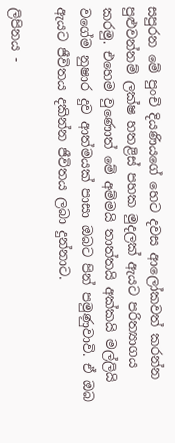සපුරන මේ පුංචි දියණියගේ හෙට දවස ආලෝකවත් කරන්න පුළුවන්නම් ලක්ෂ හතළිස් පහක මුදලක් ඇයට පරිත්‍යාගය කරමු. එහෙම වුණොත් මේ අම්මයි තාත්තයි අක්කයි මල්ලියි වගේම නුෂාර දුව ආත්මයක් පාසා ඔබට පින් පමුණුවාවි. ඒ ඔබ ඇයට ජීවිතය දකින්න ජීවිතය ලබා දුන්නාට.

ලිපිනය -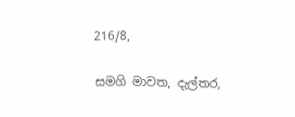216/8,

සමගි මාවත, දැල්තර,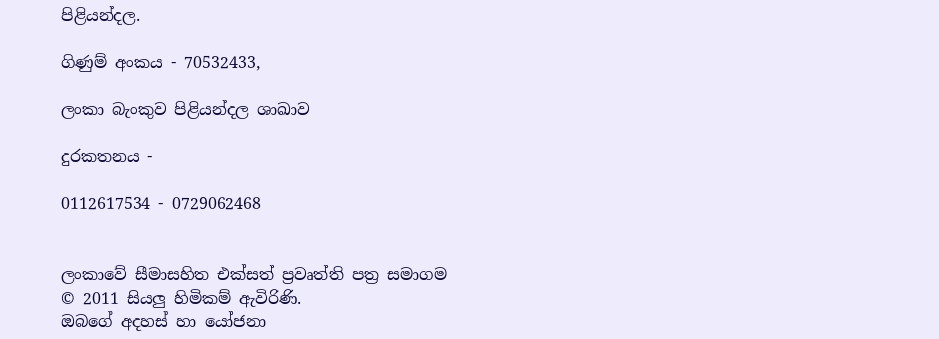පිළියන්දල.

ගිණුම් අංකය - 70532433,

ලංකා බැංකුව පිළියන්දල ශාඛාව

දුරකතනය -

0112617534 - 0729062468


ලංකාවේ සීමාසහිත එක්සත් ප්‍රවෘත්ති පත්‍ර සමාගම
© 2011 සියලු හිමිකම් ඇවිරිණි.
ඔබගේ අදහස් හා යෝජනා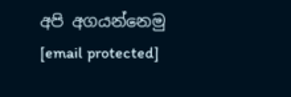අපි අගයන්නෙමු
[email protected]